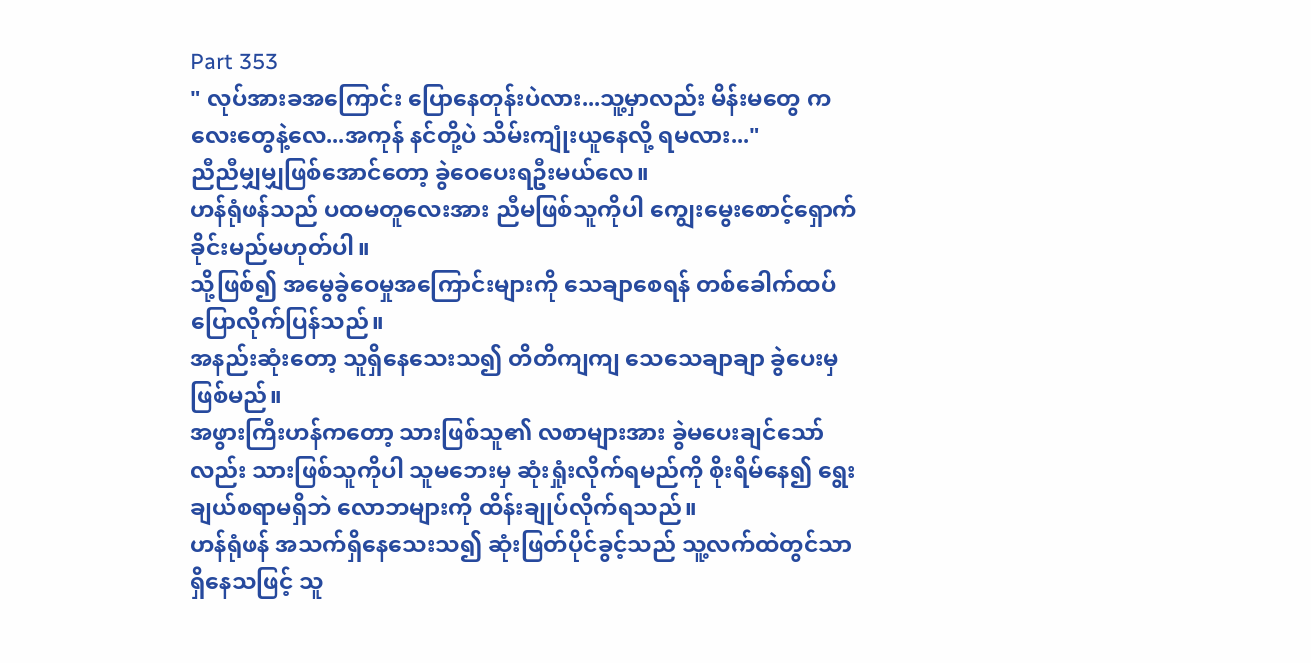Part 353
" လုပ်အားခအကြောင်း ပြောနေတုန်းပဲလား...သူ့မှာလည်း မိန်းမတွေ ကလေးတွေနဲ့လေ...အကုန် နင်တို့ပဲ သိမ်းကျုံးယူနေလို့ ရမလား..."
ညီညီမျှမျှဖြစ်အောင်တော့ ခွဲဝေပေးရဦးမယ်လေ။
ဟန်ရုံဖန်သည် ပထမတူလေးအား ညီမဖြစ်သူကိုပါ ကျွေးမွေးစောင့်ရှောက်ခိုင်းမည်မဟုတ်ပါ။
သို့ဖြစ်၍ အမွေခွဲဝေမှုအကြောင်းများကို သေချာစေရန် တစ်ခေါက်ထပ်ပြောလိုက်ပြန်သည်။
အနည်းဆုံးတော့ သူရှိနေသေးသ၍ တိတိကျကျ သေသေချာချာ ခွဲပေးမှ ဖြစ်မည်။
အဖွားကြီးဟန်ကတော့ သားဖြစ်သူ၏ လစာများအား ခွဲမပေးချင်သော်လည်း သားဖြစ်သူကိုပါ သူမဘေးမှ ဆုံးရှုံးလိုက်ရမည်ကို စိုးရိမ်နေ၍ ရွေးချယ်စရာမရှိဘဲ လောဘများကို ထိန်းချုပ်လိုက်ရသည်။
ဟန်ရုံဖန် အသက်ရှိနေသေးသ၍ ဆုံးဖြတ်ပိုင်ခွင့်သည် သူ့လက်ထဲတွင်သာ ရှိနေသဖြင့် သူ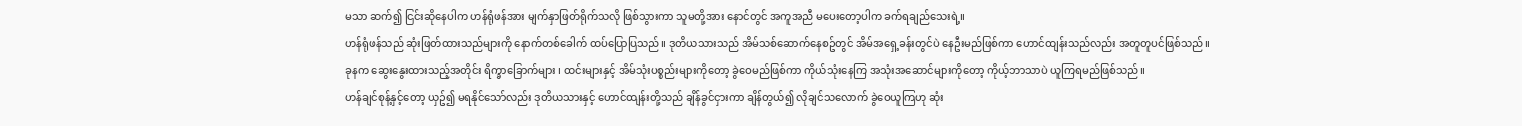မသာ ဆက်၍ ငြင်းဆိုနေပါက ဟန်ရုံဖန်အား မျက်နှာဖြတ်ရိုက်သလို ဖြစ်သွားကာ သူမတို့အား နောင်တွင် အကူအညီ မပေးတော့ပါက ခက်ရချည်သေးရဲ့။
ဟန်ရုံဖန်သည် ဆုံးဖြတ်ထားသည်များကို နောက်တစ်ခေါက် ထပ်ပြောပြသည်။ ဒုတိယသားသည် အိမ်သစ်ဆောက်နေစဥ်တွင် အိမ်အရှေ့ခန်းတွင်ပဲ နေဦးမည်ဖြစ်ကာ ဟောင်ထျန်းသည်လည်း အတူတူပင်ဖြစ်သည်။
ခုနက ဆွေးနွေးထားသည့်အတိုင်း ရိက္ခာခြောက်များ ၊ ထင်းများနှင့် အိမ်သုံးပစ္စည်းများကိုတော့ ခွဲဝေမည်ဖြစ်ကာ ကိုယ်သုံးနေကြ အသုံးအဆောင်များကိုတော့ ကိုယ့်ဘာသာပဲ ယူကြရမည်ဖြစ်သည်။
ဟန်ချင်စုန့်နှင့်တော့ ယှဥ်၍ မရနိုင်သော်လည်း ဒုတိယသားနှင့် ဟောင်ထျန်းတို့သည် ချိန်ခွင်ငှားကာ ချိန်တွယ်၍ လိုချင်သလောက် ခွဲဝေယူကြဟု ဆုံး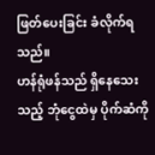ဖြတ်ပေးခြင်း ခံလိုက်ရသည်။
ဟန်ရုံဖန်သည် ရှိနေသေးသည့် ဘုံငွေထဲမှ ပိုက်ဆံကို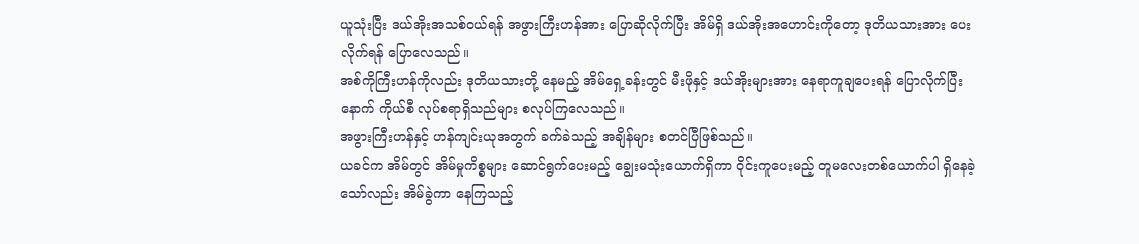ယူသုံးပြီး ဒယ်အိုးအသစ်၀ယ်ရန် အဖွားကြီးဟန်အား ပြောဆိုလိုက်ပြီး အိမ်ရှိ ဒယ်အိုးအဟောင်းကိုတော့ ဒုတိယသားအား ပေးလိုက်ရန် ပြောလေသည်။
အစ်ကိုကြီးဟန်ကိုလည်း ဒုတိယသားတို့ နေမည့် အိမ်ရှေ့ခန်းတွင် မီးဖိုနှင့် ဒယ်အိုးများအား နေရာကူချပေးရန် ပြောလိုက်ပြီးနောက် ကိုယ်စီ လုပ်စရာရှိသည်များ စလုပ်ကြလေသည်။
အဖွားကြီးဟန်နှင့် ဟန်ကျင်းယုအတွက် ခက်ခဲသည့် အချိန်များ စတင်ပြီဖြစ်သည်။
ယခင်က အိမ်တွင် အိမ်မှုကိစ္စများ ဆောင်ရွက်ပေးမည့် ချွေးမသုံးယောက်ရှိကာ ၀ိုင်းကူပေးမည့် တူမလေးတစ်ယောက်ပါ ရှိနေခဲ့သော်လည်း အိမ်ခွဲကာ နေကြသည့်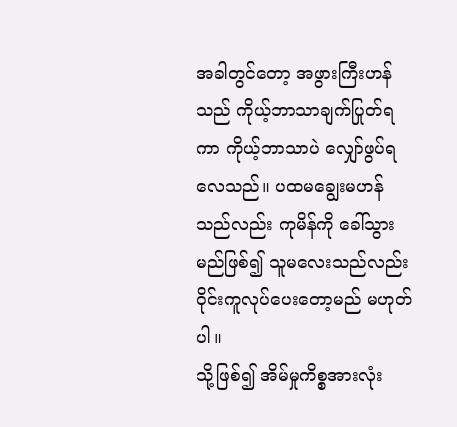အခါတွင်တော့ အဖွားကြီးဟန်သည် ကိုယ့်ဘာသာချက်ပြုတ်ရကာ ကိုယ့်ဘာသာပဲ လျှော်ဖွပ်ရလေသည်။ ပထမချွေးမဟန်သည်လည်း ကုမိန်ကို ခေါ်သွားမည်ဖြစ်၍ သူမလေးသည်လည်း ၀ိုင်းကူလုပ်ပေးတော့မည် မဟုတ်ပါ။
သို့ဖြစ်၍ အိမ်မှုကိစ္စအားလုံး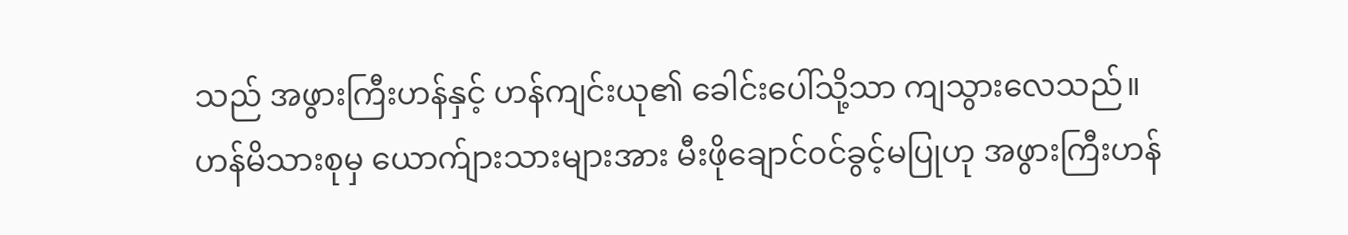သည် အဖွားကြီးဟန်နှင့် ဟန်ကျင်းယု၏ ခေါင်းပေါ်သို့သာ ကျသွားလေသည်။
ဟန်မိသားစုမှ ယောက်ျားသားများအား မီးဖိုချောင်၀င်ခွင့်မပြုဟု အဖွားကြီးဟန်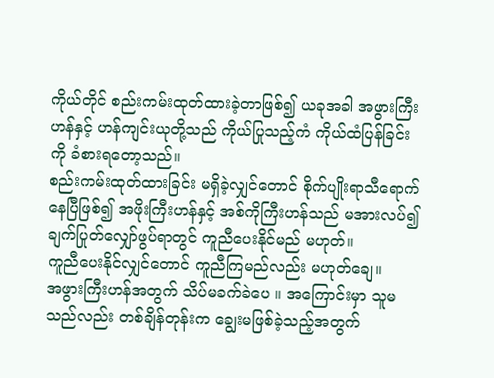ကိုယ်တိုင် စည်းကမ်းထုတ်ထားခဲ့တာဖြစ်၍ ယခုအခါ အဖွားကြီးဟန်နှင့် ဟန်ကျင်းယုတို့သည် ကိုယ်ပြုသည့်ကံ ကိုယ်ထံပြန်ခြင်းကို ခံစားရတော့သည်။
စည်းကမ်းထုတ်ထားခြင်း မရှိခဲ့လျှင်တောင် စိုက်ပျိုးရာသီရောက်နေပြီဖြစ်၍ အဖိုးကြီးဟန်နှင့် အစ်ကိုကြီးဟန်သည် မအားလပ်၍ ချက်ပြုတ်လျှော်ဖွပ်ရာတွင် ကူညီပေးနိုင်မည် မဟုတ်။
ကူညီပေးနိုင်လျှင်တောင် ကူညီကြမည်လည်း မဟုတ်ချေ။
အဖွားကြီးဟန်အတွက် သိပ်မခက်ခဲပေ ။ အကြောင်းမှာ သူမသည်လည်း တစ်ချိန်တုန်းက ချွေးမဖြစ်ခဲ့သည့်အတွက်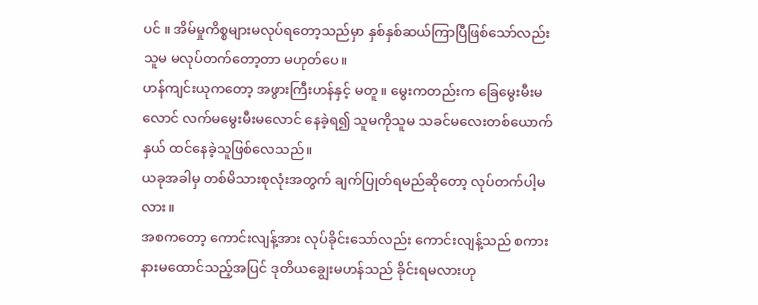ပင် ။ အိမ်မှုကိစ္စများမလုပ်ရတော့သည်မှာ နှစ်နှစ်ဆယ်ကြာပြီဖြစ်သော်လည်း သူမ မလုပ်တက်တော့တာ မဟုတ်ပေ။
ဟန်ကျင်းယုကတော့ အဖွားကြီးဟန်နှင့် မတူ ။ မွေးကတည်းက ခြေမွေးမီးမလောင် လက်မမွေးမီးမလောင် နေခဲ့ရ၍ သူမကိုသူမ သခင်မလေးတစ်ယောက်နှယ် ထင်နေခဲ့သူဖြစ်လေသည်။
ယခုအခါမှ တစ်မိသားစုလုံးအတွက် ချက်ပြုတ်ရမည်ဆိုတော့ လုပ်တက်ပါ့မလား။
အစကတော့ ကောင်းလျန့်အား လုပ်ခိုင်းသော်လည်း ကောင်းလျန့်သည် စကားနားမထောင်သည့်အပြင် ဒုတိယချွေးမဟန်သည် ခိုင်းရမလားဟု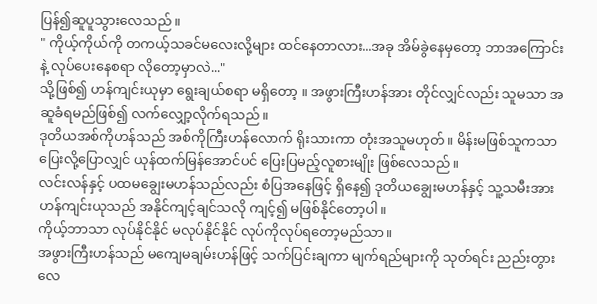ပြန်၍ဆူပူသွားလေသည်။
" ကိုယ့်ကိုယ်ကို တကယ့်သခင်မလေးလို့များ ထင်နေတာလား...အခု အိမ်ခွဲနေမှတော့ ဘာအကြောင်းနဲ့ လုပ်ပေးနေစရာ လိုတော့မှာလဲ..."
သို့ဖြစ်၍ ဟန်ကျင်းယုမှာ ရွေးချယ်စရာ မရှိတော့ ။ အဖွားကြီးဟန်အား တိုင်လျှင်လည်း သူမသာ အဆူခံရမည်ဖြစ်၍ လက်လျှော့လိုက်ရသည်။
ဒုတိယအစ်ကိုဟန်သည် အစ်ကိုကြီးဟန်လောက် ရိုးသားကာ တုံးအသူမဟုတ်။ မိန်းမဖြစ်သူကသာ ပြေးလို့ပြောလျှင် ယုန်ထက်မြန်အောင်ပင် ပြေးပြမည့်လူစားမျိုး ဖြစ်လေသည်။
လင်းလန်နှင့် ပထမချွေးမဟန်သည်လည်း စံပြအနေဖြင့် ရှိနေ၍ ဒုတိယချွေးမဟန်နှင့် သူ့သမီးအား ဟန်ကျင်းယုသည် အနိုင်ကျင့်ချင်သလို ကျင့်၍ မဖြစ်နိုင်တော့ပါ။
ကိုယ့်ဘာသာ လုပ်နိုင်နိုင် မလုပ်နိုင်နိုင် လုပ်ကိုလုပ်ရတော့မည်သာ။
အဖွားကြီးဟန်သည် မကျေမချမ်းဟန်ဖြင့် သက်ပြင်းချကာ မျက်ရည်များကို သုတ်ရင်း ညည်းတွားလေ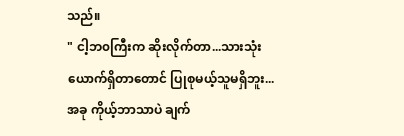သည်။
" ငါ့ဘ၀ကြီးက ဆိုးလိုက်တာ...သားသုံးယောက်ရှိတာတောင် ပြုစုမယ့်သူမရှိဘူး...အခု ကိုယ့်ဘာသာပဲ ချက်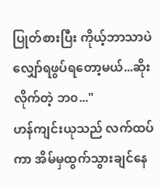ပြုတ်စားပြီး ကိုယ့်ဘာသာပဲ လျှော်ရဖွပ်ရတော့မယ်...ဆိုးလိုက်တဲ့ ဘ၀..."
ဟန်ကျင်းယုသည် လက်ထပ်ကာ အိမ်မှထွက်သွားချင်နေ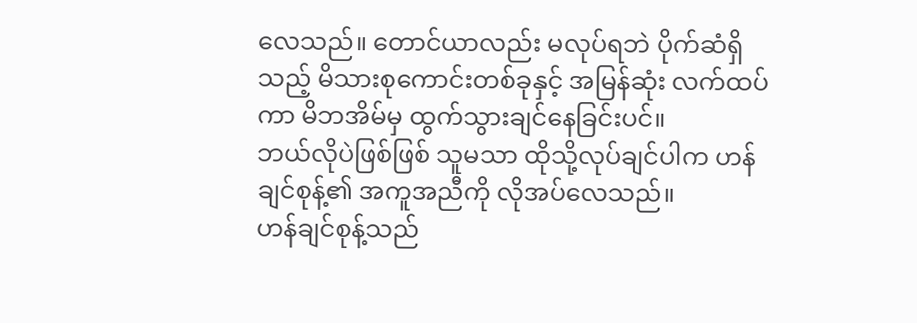လေသည်။ တောင်ယာလည်း မလုပ်ရဘဲ ပိုက်ဆံရှိသည့် မိသားစုကောင်းတစ်ခုနှင့် အမြန်ဆုံး လက်ထပ်ကာ မိဘအိမ်မှ ထွက်သွားချင်နေခြင်းပင်။
ဘယ်လိုပဲဖြစ်ဖြစ် သူမသာ ထိုသို့လုပ်ချင်ပါက ဟန်ချင်စုန့်၏ အကူအညီကို လိုအပ်လေသည်။
ဟန်ချင်စုန့်သည်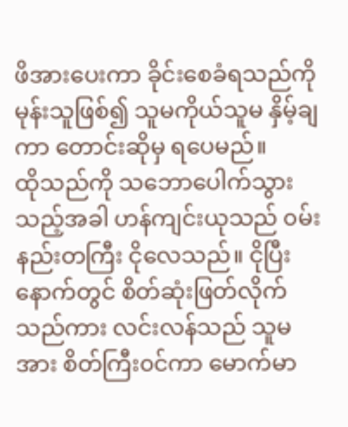ဖိအားပေးကာ ခိုင်းစေခံရသည်ကို မုန်းသူဖြစ်၍ သူမကိုယ်သူမ နှိမ့်ချကာ တောင်းဆိုမှ ရပေမည်။
ထိုသည်ကို သဘောပေါက်သွားသည့်အခါ ဟန်ကျင်းယုသည် ၀မ်းနည်းတကြီး ငိုလေသည်။ ငိုပြီးနောက်တွင် စိတ်ဆုံးဖြတ်လိုက်သည်ကား လင်းလန်သည် သူမအား စိတ်ကြီး၀င်ကာ မောက်မာ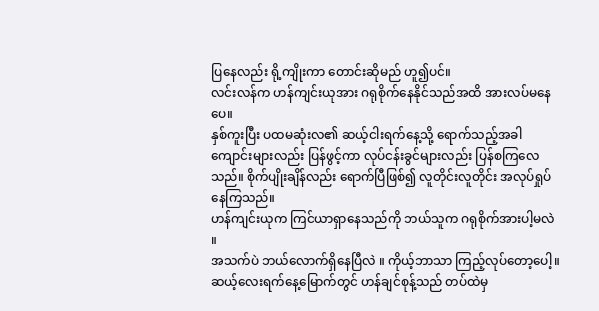ပြနေလည်း ရို့ကျိုးကာ တောင်းဆိုမည် ဟူ၍ပင်။
လင်းလန်က ဟန်ကျင်းယုအား ဂရုစိုက်နေနိုင်သည်အထိ အားလပ်မနေပေ။
နှစ်ကူးပြီး ပထမဆုံးလ၏ ဆယ့်ငါးရက်နေ့သို့ ရောက်သည့်အခါ ကျောင်းများလည်း ပြန်ဖွင့်ကာ လုပ်ငန်းခွင်များလည်း ပြန်စကြလေသည်။ စိုက်ပျိုးချိန်လည်း ရောက်ပြီဖြစ်၍ လူတိုင်းလူတိုင်း အလုပ်ရှုပ်နေကြသည်။
ဟန်ကျင်းယုက ကြင်ယာရှာနေသည်ကို ဘယ်သူက ဂရုစိုက်အားပါ့မလဲ ။
အသက်ပဲ ဘယ်လောက်ရှိနေပြီလဲ ။ ကိုယ့်ဘာသာ ကြည့်လုပ်တော့ပေါ့။
ဆယ့်လေးရက်နေ့မြောက်တွင် ဟန်ချင်စုန့်သည် တပ်ထဲမှ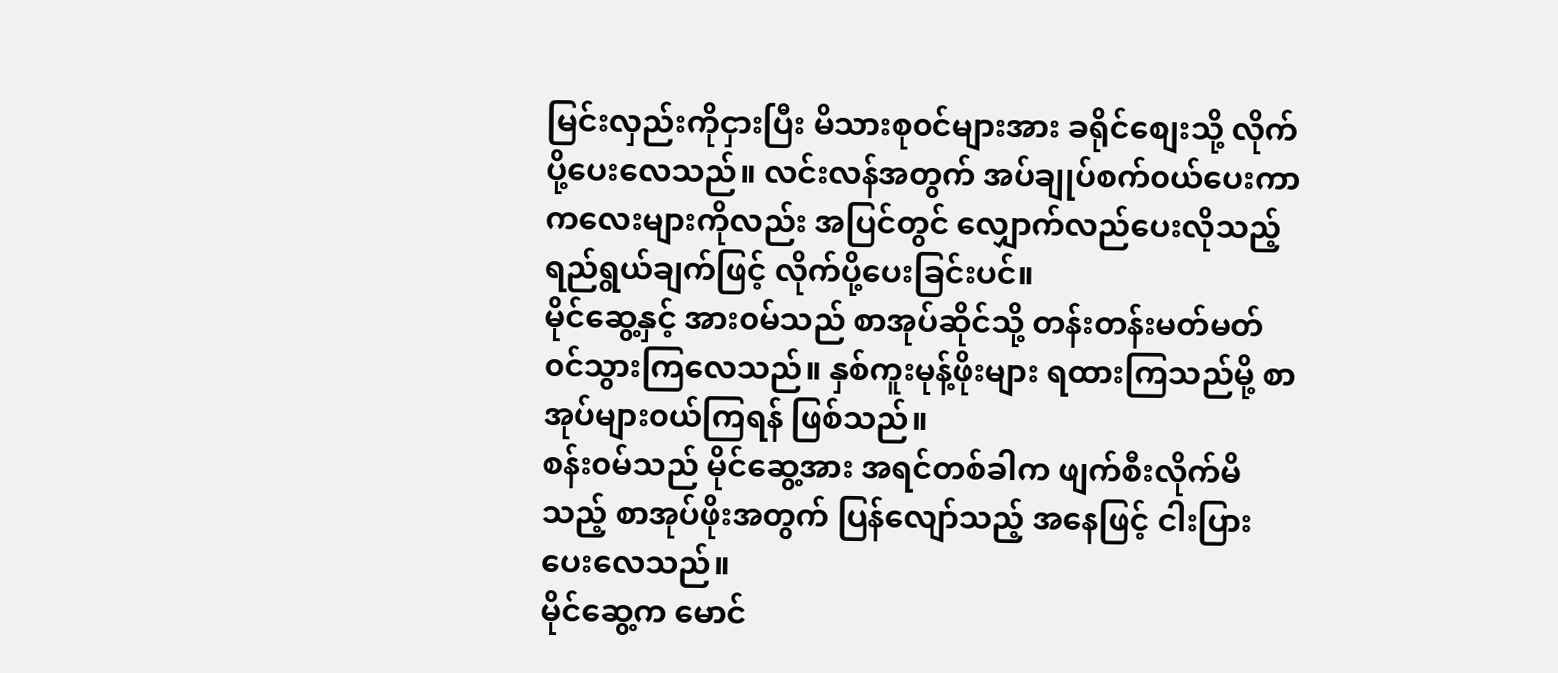မြင်းလှည်းကိုငှားပြီး မိသားစု၀င်များအား ခရိုင်စျေးသို့ လိုက်ပို့ပေးလေသည်။ လင်းလန်အတွက် အပ်ချုပ်စက်၀ယ်ပေးကာ ကလေးများကိုလည်း အပြင်တွင် လျှောက်လည်ပေးလိုသည့် ရည်ရွယ်ချက်ဖြင့် လိုက်ပို့ပေးခြင်းပင်။
မိုင်ဆွေ့နှင့် အား၀မ်သည် စာအုပ်ဆိုင်သို့ တန်းတန်းမတ်မတ်၀င်သွားကြလေသည်။ နှစ်ကူးမုန့်ဖိုးများ ရထားကြသည်မို့ စာအုပ်များ၀ယ်ကြရန် ဖြစ်သည်။
စန်း၀မ်သည် မိုင်ဆွေ့အား အရင်တစ်ခါက ဖျက်စီးလိုက်မိသည့် စာအုပ်ဖိုးအတွက် ပြန်လျော်သည့် အနေဖြင့် ငါးပြားပေးလေသည်။
မိုင်ဆွေ့က မောင်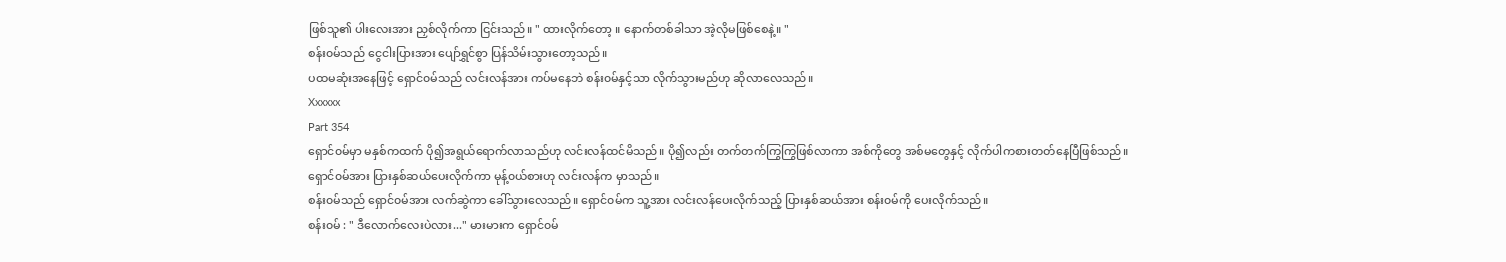ဖြစ်သူ၏ ပါးလေးအား ညှစ်လိုက်ကာ ငြင်းသည်။ " ထားလိုက်တော့ ။ နောက်တစ်ခါသာ အဲ့လိုမဖြစ်စေနဲ့။ "
စန်း၀မ်သည် ငွေငါးပြားအား ပျော်ရွှင်စွာ ပြန်သိမ်းသွားတော့သည်။
ပထမဆုံးအနေဖြင့် ရှောင်၀မ်သည် လင်းလန်အား ကပ်မနေဘဲ စန်း၀မ်နှင့်သာ လိုက်သွားမည်ဟု ဆိုလာလေသည်။
Xxxxxx
Part 354
ရှောင်၀မ်မှာ မနှစ်ကထက် ပို၍အရွယ်ရောက်လာသည်ဟု လင်းလန်ထင်မိသည်။ ပို၍လည်း တက်တက်ကြွကြွဖြစ်လာကာ အစ်ကိုတွေ အစ်မတွေနှင့် လိုက်ပါကစားတတ်နေပြီဖြစ်သည်။
ရှောင်၀မ်အား ပြားနှစ်ဆယ်ပေးလိုက်ကာ မုန့်၀ယ်စားဟု လင်းလန်က မှာသည်။
စန်း၀မ်သည် ရှောင်၀မ်အား လက်ဆွဲကာ ခေါ်သွားလေသည်။ ရှောင်၀မ်က သူ့အား လင်းလန်ပေးလိုက်သည့် ပြားနှစ်ဆယ်အား စန်း၀မ်ကို ပေးလိုက်သည်။
စန်း၀မ် : " ဒီလောက်လေးပဲလား..." မားမားက ရှောင်၀မ်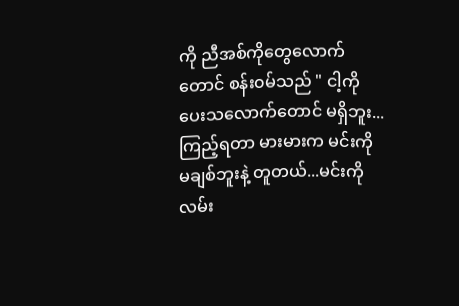ကို ညီအစ်ကိုတွေလောက်တောင် စန်း၀မ်သည် " ငါ့ကို ပေးသလောက်တောင် မရှိဘူး...ကြည့်ရတာ မားမားက မင်းကို မချစ်ဘူးနဲ့ တူတယ်...မင်းကို လမ်း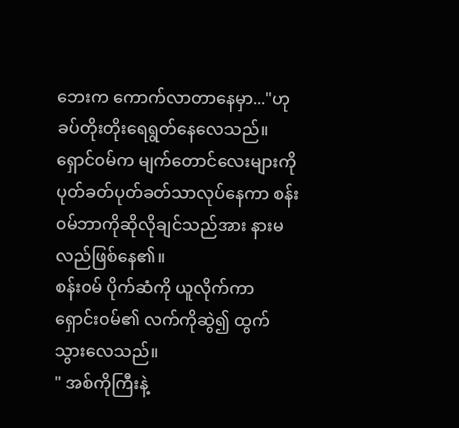ဘေးက ကောက်လာတာနေမှာ..."ဟု ခပ်တိုးတိုးရေရွတ်နေလေသည်။
ရှောင်၀မ်က မျက်တောင်လေးများကို ပုတ်ခတ်ပုတ်ခတ်သာလုပ်နေကာ စန်း၀မ်ဘာကိုဆိုလိုချင်သည်အား နားမလည်ဖြစ်နေ၏။
စန်း၀မ် ပိုက်ဆံကို ယူလိုက်ကာ ရှောင်း၀မ်၏ လက်ကိုဆွဲ၍ ထွက်သွားလေသည်။
" အစ်ကိုကြီးနဲ့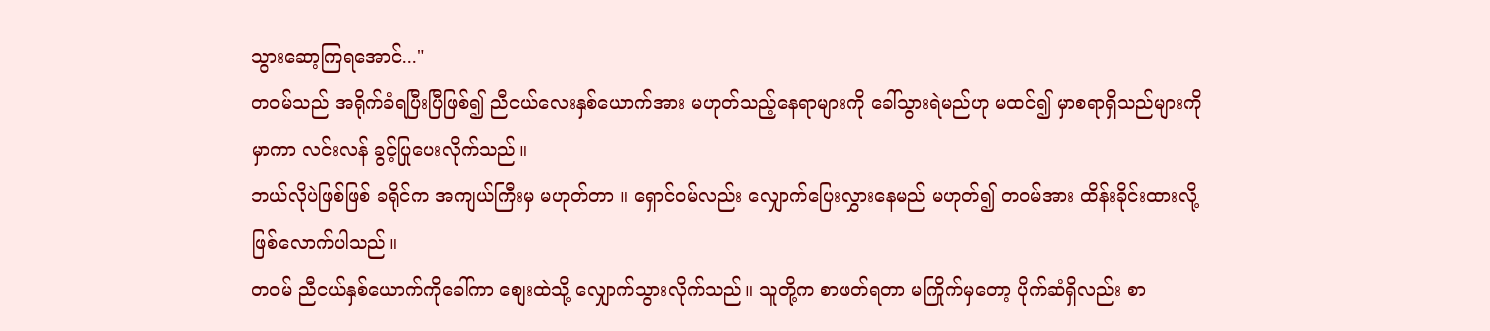သွားဆော့ကြရအောင်..."
တ၀မ်သည် အရိုက်ခံရပြီးပြီဖြစ်၍ ညီငယ်လေးနှစ်ယောက်အား မဟုတ်သည့်နေရာများကို ခေါ်သွားရဲမည်ဟု မထင်၍ မှာစရာရှိသည်များကို မှာကာ လင်းလန် ခွင့်ပြုပေးလိုက်သည်။
ဘယ်လိုပဲဖြစ်ဖြစ် ခရိုင်က အကျယ်ကြီးမှ မဟုတ်တာ ။ ရှောင်၀မ်လည်း လျှောက်ပြေးလွှားနေမည် မဟုတ်၍ တ၀မ်အား ထိန်းခိုင်းထားလို့ ဖြစ်လောက်ပါသည်။
တ၀မ် ညီငယ်နှစ်ယောက်ကိုခေါ်ကာ စျေးထဲသို့ လျှောက်သွားလိုက်သည်။ သူတို့က စာဖတ်ရတာ မကြိုက်မှတော့ ပိုက်ဆံရှိလည်း စာ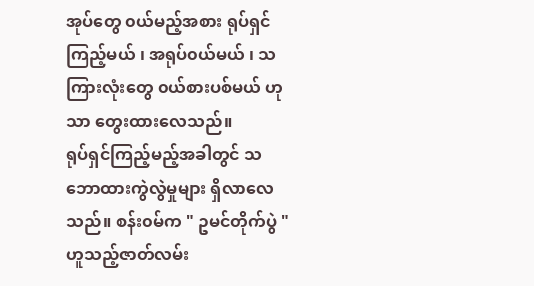အုပ်တွေ ၀ယ်မည့်အစား ရုပ်ရှင်ကြည့်မယ် ၊ အရုပ်၀ယ်မယ် ၊ သကြားလုံးတွေ ၀ယ်စားပစ်မယ် ဟုသာ တွေးထားလေသည်။
ရုပ်ရှင်ကြည့်မည့်အခါတွင် သဘောထားကွဲလွဲမှုများ ရှိလာလေသည်။ စန်း၀မ်က " ဥမင်တိုက်ပွဲ " ဟူသည့်ဇာတ်လမ်း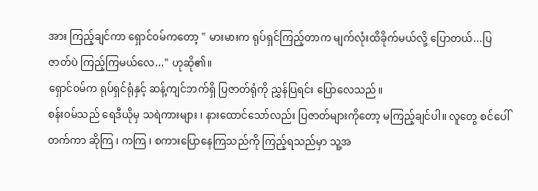အား ကြည့်ချင်ကာ ရှောင်၀မ်ကတော့ " မားမားက ရုပ်ရှင်ကြည့်တာက မျက်လုံးထိခိုက်မယ်လို့ ပြောတယ်...ပြဇာတ်ပဲ ကြည့်ကြမယ်လေ..." ဟုဆို၏။
ရှောင်၀မ်က ရုပ်ရှင်ရုံနှင့် ဆန့်ကျင်ဘက်ရှိ ပြဇာတ်ရုံကို ညွှန်ပြရင်း ပြောလေသည်။
စန်း၀မ်သည် ရေဒီယိုမှ သရဲကားများ ၊ နားထောင်သော်လည်း ပြဇာတ်များကိုတော့ မကြည့်ချင်ပါ။ လူတွေ စင်ပေါ်တက်ကာ ဆိုကြ ၊ ကကြ ၊ စကားပြောနေကြသည်ကို ကြည့်ရသည်မှာ သူ့အ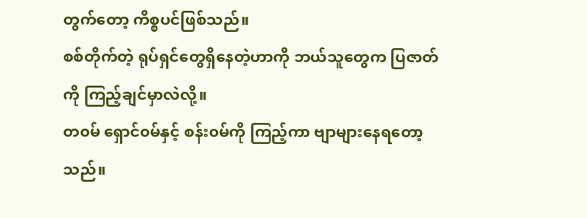တွက်တော့ ကိစ္စပင်ဖြစ်သည်။
စစ်တိုက်တဲ့ ရုပ်ရှင်တွေရှိနေတဲ့ဟာကို ဘယ်သူတွေက ပြဇာတ်ကို ကြည့်ချင်မှာလဲလို့။
တ၀မ် ရှောင်၀မ်နှင့် စန်း၀မ်ကို ကြည့်ကာ ဗျာများနေရတော့သည်။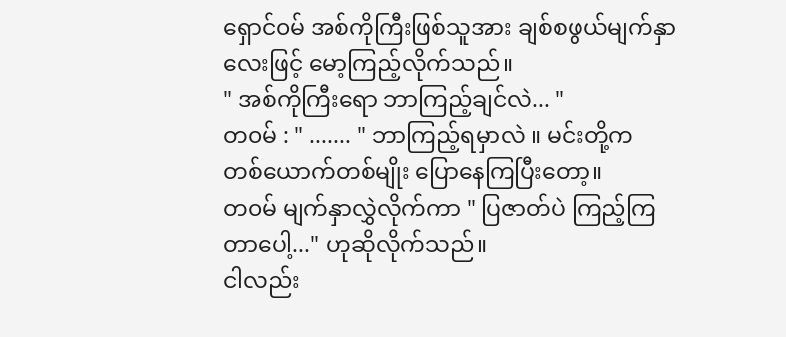ရှောင်၀မ် အစ်ကိုကြီးဖြစ်သူအား ချစ်စဖွယ်မျက်နှာလေးဖြင့် မော့ကြည့်လိုက်သည်။
" အစ်ကိုကြီးရော ဘာကြည့်ချင်လဲ... "
တ၀မ် : " ....... " ဘာကြည့်ရမှာလဲ ။ မင်းတို့က တစ်ယောက်တစ်မျိုး ပြောနေကြပြီးတော့။
တ၀မ် မျက်နှာလွှဲလိုက်ကာ " ပြဇာတ်ပဲ ကြည့်ကြတာပေါ့..." ဟုဆိုလိုက်သည်။
ငါလည်း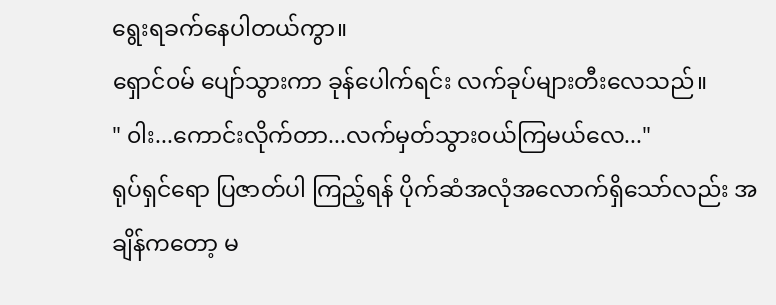ရွေးရခက်နေပါတယ်ကွာ။
ရှောင်၀မ် ပျော်သွားကာ ခုန်ပေါက်ရင်း လက်ခုပ်များတီးလေသည်။
" ၀ါး...ကောင်းလိုက်တာ...လက်မှတ်သွား၀ယ်ကြမယ်လေ..."
ရုပ်ရှင်ရော ပြဇာတ်ပါ ကြည့်ရန် ပိုက်ဆံအလုံအလောက်ရှိသော်လည်း အချိန်ကတော့ မ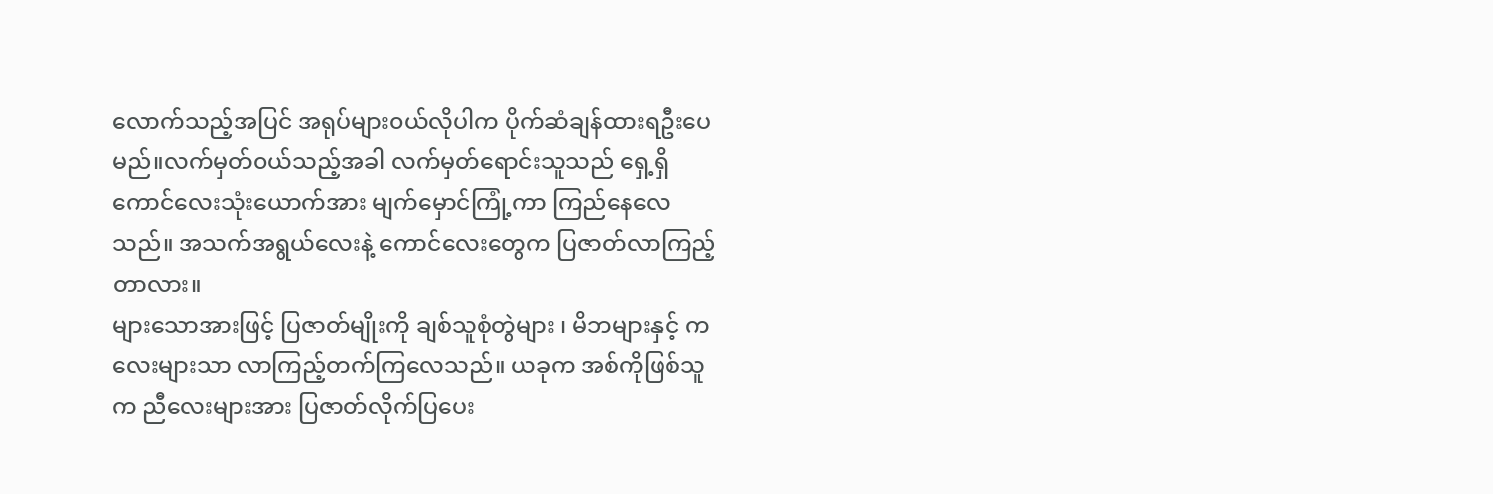လောက်သည့်အပြင် အရုပ်များ၀ယ်လိုပါက ပိုက်ဆံချန်ထားရဦးပေမည်။လက်မှတ်၀ယ်သည့်အခါ လက်မှတ်ရောင်းသူသည် ရှေ့ရှိ ကောင်လေးသုံးယောက်အား မျက်မှောင်ကြုံ့ကာ ကြည်နေလေသည်။ အသက်အရွယ်လေးနဲ့ ကောင်လေးတွေက ပြဇာတ်လာကြည့်တာလား။
များသောအားဖြင့် ပြဇာတ်မျိုးကို ချစ်သူစုံတွဲများ ၊ မိဘများနှင့် ကလေးများသာ လာကြည့်တက်ကြလေသည်။ ယခုက အစ်ကိုဖြစ်သူက ညီလေးများအား ပြဇာတ်လိုက်ပြပေး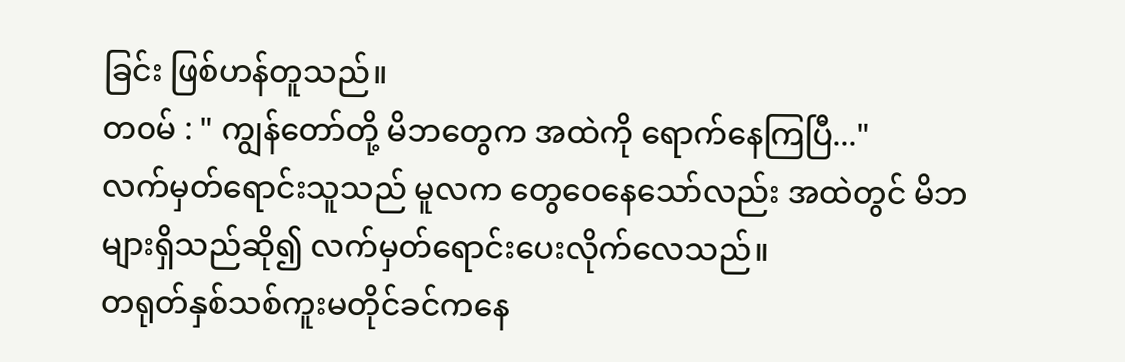ခြင်း ဖြစ်ဟန်တူသည်။
တ၀မ် : " ကျွန်တော်တို့ မိဘတွေက အထဲကို ရောက်နေကြပြီ..."
လက်မှတ်ရောင်းသူသည် မူလက တွေဝေနေသော်လည်း အထဲတွင် မိဘများရှိသည်ဆို၍ လက်မှတ်ရောင်းပေးလိုက်လေသည်။
တရုတ်နှစ်သစ်ကူးမတိုင်ခင်ကနေ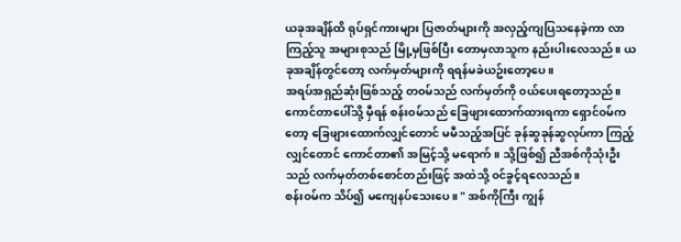ယခုအချိန်ထိ ရုပ်ရှင်ကားများ ပြဇာတ်များကို အလှည့်ကျပြသနေခဲ့ကာ လာကြည့်သူ အများစုသည် မြို့မှဖြစ်ပြီး တောမှလာသူက နည်းပါးလေသည်။ ယခုအချိန်တွင်တော့ လက်မှတ်များကို ရရန်မခဲယဥ်းတော့ပေ။
အရပ်အရှည်ဆုံးဖြစ်သည့် တ၀မ်သည် လက်မှတ်ကို ၀ယ်ပေးရတော့သည်။ ကောင်တာပေါ်သို့ မှီရန် စန်း၀မ်သည် ခြေဖျားထောက်ထားရကာ ရှောင်၀မ်ကတော့ ခြေဖျားထောက်လျှင်တောင် မမီသည့်အပြင် ခုန်ဆွခုန်ဆွလုပ်ကာ ကြည့်လျှင်တောင် ကောင်တာ၏ အမြင့်သို့ မရောက်။ သို့ဖြစ်၍ ညီအစ်ကိုသုံးဦးသည် လက်မှတ်တစ်စောင်တည်းဖြင့် အထဲသို့ ၀င်ခွင့်ရလေသည်။
စန်း၀မ်က သိပ်၍ မကျေနပ်သေးပေ။ " အစ်ကိုကြီး ကျွန်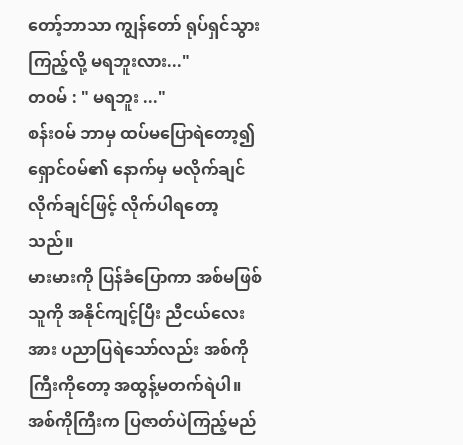တော့်ဘာသာ ကျွန်တော် ရုပ်ရှင်သွားကြည့်လို့ မရဘူးလား..."
တ၀မ် : " မရဘူး ..."
စန်း၀မ် ဘာမှ ထပ်မပြောရဲတော့၍ ရှောင်၀မ်၏ နောက်မှ မလိုက်ချင်လိုက်ချင်ဖြင့် လိုက်ပါရတော့သည်။
မားမားကို ပြန်ခံပြောကာ အစ်မဖြစ်သူကို အနိုင်ကျင့်ပြီး ညီငယ်လေးအား ပညာပြရဲသော်လည်း အစ်ကိုကြီးကိုတော့ အထွန့်မတက်ရဲပါ။ အစ်ကိုကြီးက ပြဇာတ်ပဲကြည့်မည်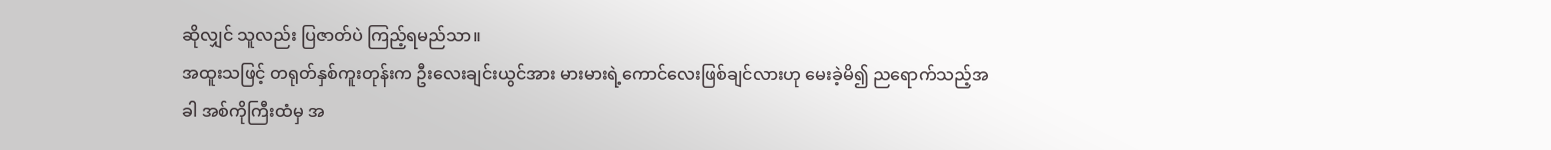ဆိုလျှင် သူလည်း ပြဇာတ်ပဲ ကြည့်ရမည်သာ။
အထူးသဖြင့် တရုတ်နှစ်ကူးတုန်းက ဦးလေးချင်းယွင်အား မားမားရဲ့ကောင်လေးဖြစ်ချင်လားဟု မေးခဲ့မိ၍ ညရောက်သည့်အခါ အစ်ကိုကြီးထံမှ အ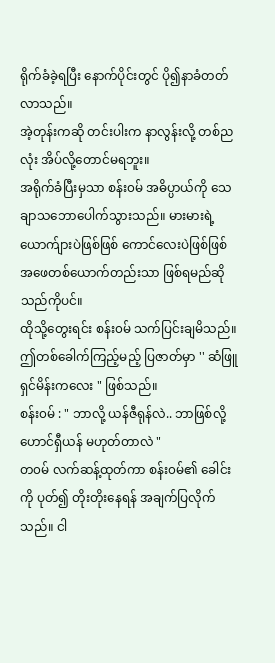ရိုက်ခံခဲ့ရပြီး နောက်ပိုင်းတွင် ပို၍နာခံတတ်လာသည်။
အဲ့တုန်းကဆို တင်းပါးက နာလွန်းလို့ တစ်ညလုံး အိပ်လို့တောင်မရဘူး။
အရိုက်ခံပြီးမှသာ စန်း၀မ် အဓိပ္ပာယ်ကို သေချာသဘောပေါက်သွားသည်။ မားမားရဲ့ ယောက်ျားပဲဖြစ်ဖြစ် ကောင်လေးပဲဖြစ်ဖြစ် အဖေတစ်ယောက်တည်းသာ ဖြစ်ရမည်ဆိုသည်ကိုပင်။
ထိုသို့တွေးရင်း စန်း၀မ် သက်ပြင်းချမိသည်။
ဤတစ်ခေါက်ကြည့်မည့် ပြဇာတ်မှာ '' ဆံဖြူရှင်မိန်းကလေး " ဖြစ်သည်။
စန်း၀မ် : " ဘာလို့ ယန်ဇီရုန်လဲ.. ဘာဖြစ်လို့ ဟောင်ရှီယန် မဟုတ်တာလဲ "
တ၀မ် လက်ဆန့်ထုတ်ကာ စန်း၀မ်၏ ခေါင်းကို ပုတ်၍ တိုးတိုးနေရန် အချက်ပြလိုက်သည်။ ငါ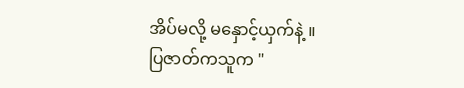အိပ်မလို့ မနှောင့်ယှက်နဲ့ ။
ပြဇာတ်ကသူက "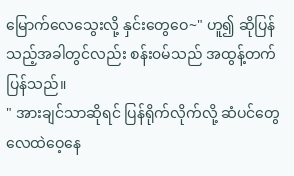မြောက်လေသွေးလို့ နှင်းတွေဝေ~" ဟူ၍ ဆိုပြန်သည့်အခါတွင်လည်း စန်း၀မ်သည် အထွန့်တက်ပြန်သည်။
" အားချင်သာဆိုရင် ပြန်ရိုက်လိုက်လို့ ဆံပင်တွေ လေထဲဝေ့နေ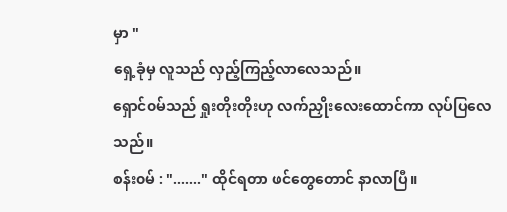မှာ "
ရှေ့ခုံမှ လူသည် လှည့်ကြည့်လာလေသည်။
ရှောင်၀မ်သည် ရှုးတိုးတိုးဟု လက်ညှိုးလေးထောင်ကာ လုပ်ပြလေသည်။
စန်း၀မ် : "......." ထိုင်ရတာ ဖင်တွေတောင် နာလာပြီ။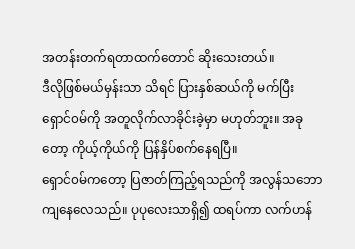အတန်းတက်ရတာထက်တောင် ဆိုးသေးတယ်။
ဒီလိုဖြစ်မယ်မှန်းသာ သိရင် ပြားနှစ်ဆယ်ကို မက်ပြီး ရှောင်၀မ်ကို အတူလိုက်လာခိုင်းခဲ့မှာ မဟုတ်ဘူး။ အခုတော့ ကိုယ့်ကိုယ်ကို ပြန်နှိပ်စက်နေရပြီ။
ရှောင်၀မ်ကတော့ ပြဇာတ်ကြည့်ရသည်ကို အလွန်သဘောကျနေလေသည်။ ပုပုလေးသာရှိ၍ ထရပ်ကာ လက်ဟန်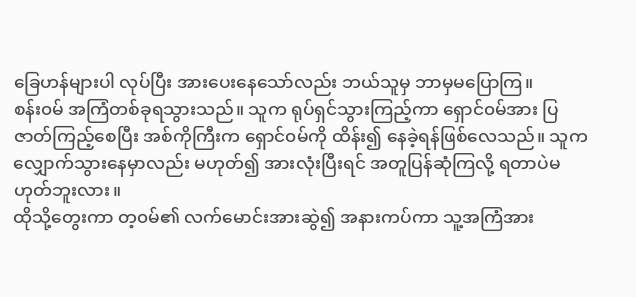ခြေဟန်များပါ လုပ်ပြီး အားပေးနေသော်လည်း ဘယ်သူမှ ဘာမှမပြောကြ။
စန်း၀မ် အကြံတစ်ခုရသွားသည်။ သူက ရုပ်ရှင်သွားကြည့်ကာ ရှောင်၀မ်အား ပြဇာတ်ကြည့်စေပြီး အစ်ကိုကြီးက ရှောင်၀မ်ကို ထိန်း၍ နေခဲ့ရန်ဖြစ်လေသည်။ သူက လျှောက်သွားနေမှာလည်း မဟုတ်၍ အားလုံးပြီးရင် အတူပြန်ဆုံကြလို့ ရတာပဲမဟုတ်ဘူးလား။
ထိုသို့တွေးကာ တ့၀မ်၏ လက်မောင်းအားဆွဲ၍ အနားကပ်ကာ သူ့အကြံအား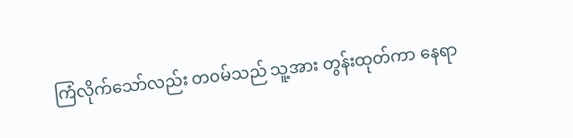ကြံလိုက်သော်လည်း တ၀မ်သည် သူ့အား တွန်းထုတ်ကာ နေရာ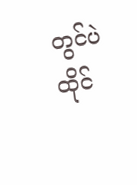တွင်ပဲ ထိုင်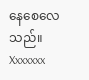နေစေလေသည်။
Xxxxxxx